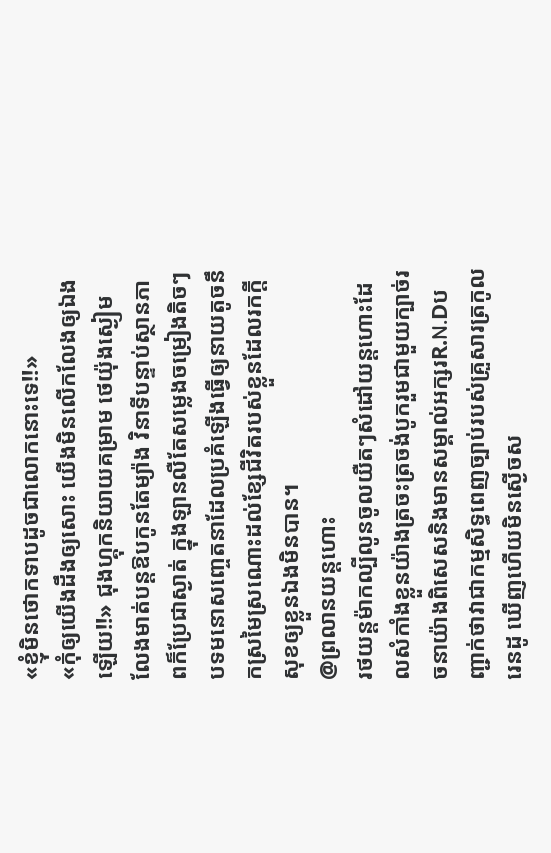«ខ្ញុំមិនថោកទាបដូចជាលោកនោះទេ!!»
«កុំឲ្យយើងដឹងឲ្យសោះ យើងមិនលើកលែងឲ្យឯងឡើយ!!» ជុងហ្គុកនិយាយគម្រាម ថេយ៉ុងស្ងៀមលែងមាត់បន្តឱបកូនតែម្យ៉ាង វិនាទីបន្ទាប់ស្ថានភាពក៏ប្រែជាស្ងាត់ ក្នុងឡានលឺតែសម្លេងចម្រៀងតិចៗបទមនោសញ្ចេតនាដែលប្រគំឡើងធ្វើឲ្យនាយតូចនឹកស្រមៃស្រណោះដល់ខ្សែជីវិតរបស់ខ្លួនដែលរកក្តីសុខឲ្យខ្លួនឯងមិនបាន។
@ព្រលានយន្តហោះ
រថយន្តម៉ាកល្បីលូនចូលយឺតៗសំដៅយន្តហោះដែលសំកាំងខ្លួនយ៉ាងត្រចះត្រចង់បូករួមជាមួយក្បាច់រចនាយ៉ាងពិសេសនិងមានសម្គាល់អក្សរR.N.Dបញ្ជាក់ថាវាជាកម្មសិទ្ធពេញច្បាប់របស់គ្រួសារត្រកូលរេនដូ ឃើញហើយមិនស្ងើចស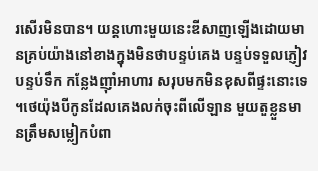រសើរមិនបាន។ យន្តហោះមួយនេះឌីសាញឡើងដោយមានគ្រប់យ៉ាងនៅខាងក្នុងមិនថាបន្ទប់គេង បន្ទប់ទទួលភ្ញៀវ បន្ទប់ទឹក កន្លែងញ៉ាំអាហារ សរុបមកមិនខុសពីផ្ទះនោះទេ ។ថេយ៉ុងបីកូនដែលគេងលក់ចុះពីលើឡាន មួយតួខ្លួនមានត្រឹមសម្លៀកបំពា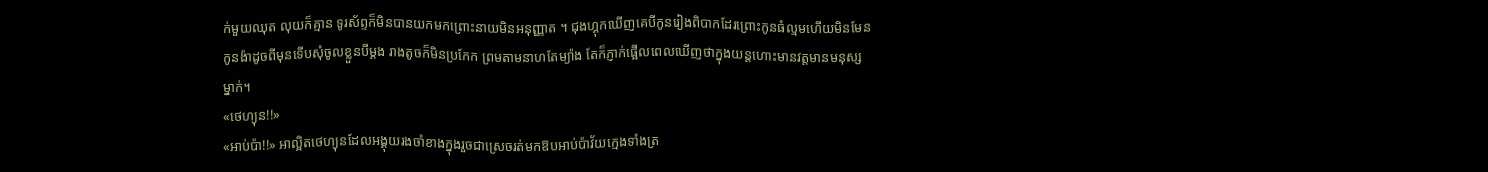ក់មួយឈុត លុយក៏គ្មាន ទូរស័ព្ទក៏មិនបានយកមកព្រោះនាយមិនអនុញ្ញាត ។ ជុងហ្គុកឃើញគេបីកូនរៀងពិបាកដែរព្រោះកូនធំល្មមហើយមិនមែនកូនង៉ាដូចពីមុនទើបសុំចូលខ្លួនបីម្តង រាងតូចក៏មិនប្រកែក ព្រមតាមនាហតែម្យ៉ាង តែក៏ភ្ញាក់ផ្អើលពេលឃើញថាក្នុងយន្តហោះមានវត្តមានមនុស្សម្នាក់។
«ថេហ្យុន!!»
«អាប់ប៉ា!!» អាល្អិតថេហ្យុនដែលអង្គុយរងចាំខាងក្នុងរួចជាស្រេចរត់មកឱបអាប់ប៉ាវ័យក្មេងទាំងត្រ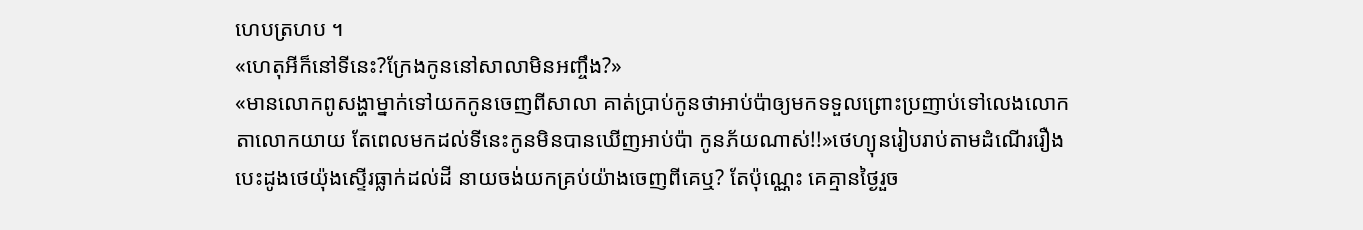ហេបត្រហប ។
«ហេតុអីក៏នៅទីនេះ?ក្រែងកូននៅសាលាមិនអញ្ចឹង?»
«មានលោកពូសង្ហាម្នាក់ទៅយកកូនចេញពីសាលា គាត់ប្រាប់កូនថាអាប់ប៉ាឲ្យមកទទួលព្រោះប្រញាប់ទៅលេងលោកតាលោកយាយ តែពេលមកដល់ទីនេះកូនមិនបានឃើញអាប់ប៉ា កូនភ័យណាស់!!»ថេហ្យុនរៀបរាប់តាមដំណើររឿង បេះដូងថេយ៉ុងស្ទើរធ្លាក់ដល់ដី នាយចង់យកគ្រប់យ៉ាងចេញពីគេឬ? តែប៉ុណ្ណេះ គេគ្មានថ្ងៃរួច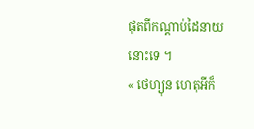ផុតពីកណ្តាប់ដៃនាយនោះទេ ។
« ថេហ្យុន ហេតុអីក៏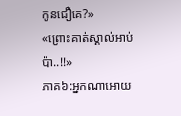កូនជឿគេ?»
«ព្រោះគាត់ស្គាល់អាប់ប៉ា..!!»
ភាគ៦:អ្នកណាអោយ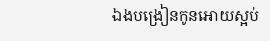ឯងបង្រៀនកូនអោយស្អប់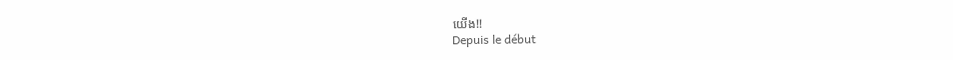យើង!!
Depuis le début